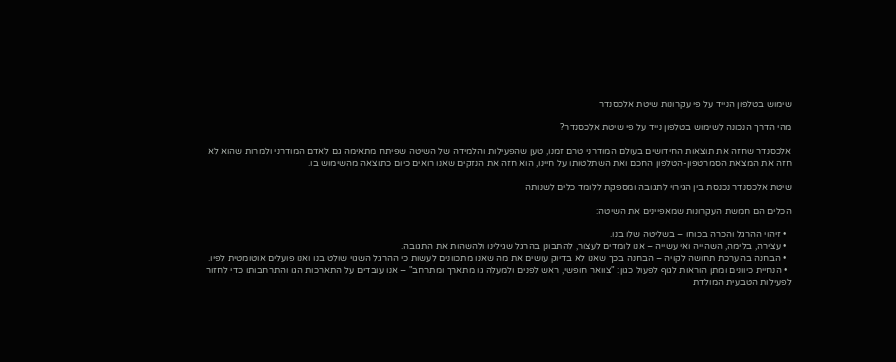שימוש בטלפון הנייד על פי עקרונות שיטת אלכסנדר

מהי הדרך הנכונה לשימוש בטלפון נייד על פי שיטת אלכסנדר?

אלכסנדר שחזה את תוצאות החידושים בעולם המודרני טרם זמנו, טען שהפעילות והלמידה של השיטה שפיתח מתאימה גם לאדם המודרני ולמרות שהוא לא חזה את המצאת הסמרטפון-הטלפון החכם ואת השתלטותו על חיינו, הוא חזה את הנזקים שאנו רואים כיום כתוצאה מהשימוש בו.

שיטת אלכסנדר נכנסת בין הגירוי לתגובה ומספקת ללומד כלים לשנותה

הכלים הם חמשת העקרונות שמאפיינים את השיטה:

  • זיהוי ההרגל והכרה בכוחו – בשליטה שלו בנו.
  • עצירה, בלימה, השהייה ואי עשייה – אנו לומדים לעצור, להתבונן בהרגל שגילינו ולהשהות את התגובה.
  • הבחנה בהערכת תחושה לקויה – הבחנה בכך שאנו לא בדיוק עושים את מה שאנו מתכוונים לעשות כי ההרגל השגוי שולט בנו ואנו פועלים אוטומטית לפיו.
  • הנחיית כיוונים ומתן הוראות לגוף לפעול כגון: "צוואר חופשי, ראש לפנים ולמעלה גו מתארך ומתרחב" – אנו עובדים על התארכות הגו והתרחבותו כדי לחזור לפעילות הטבעית המולדת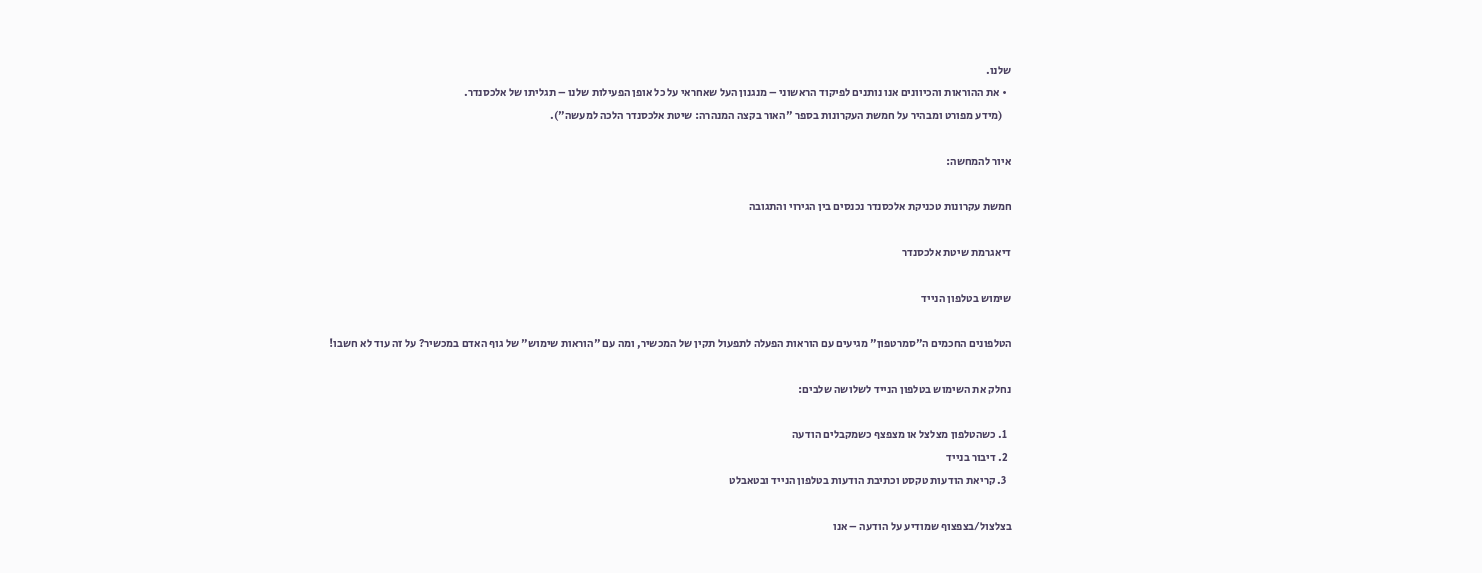שלנו.
  • את ההוראות והכיוונים אנו נותנים לפיקוד הראשוני – מנגנון העל שאחראי על כל אופן הפעילות שלנו – תגליתו של אלכסנדר.
    (מידע מפורט ומבהיר על חמשת העקרונות בספר "האור בקצה המנהרה: שיטת אלכסנדר הלכה למעשה").

איור להמחשה:

חמשת עקרונות טכניקת אלכסנדר נכנסים בין הגירוי והתגובה

דיאגרמת שיטת אלכסנדר

שימוש בטלפון הנייד

הטלפונים החכמים ה"סמרטפון" מגיעים עם הוראות הפעלה לתפעול תקין של המכשיר, ומה עם "הוראות שימוש" של גוף האדם במכשיר? על זה עוד לא חשבו!

נחלק את השימוש בטלפון הנייד לשלושה שלבים:

  1. כשהטלפון מצלצל או מצפצף כשמקבלים הודעה
  2. דיבור בנייד
  3. קריאת הודעות טקסט וכתיבת הודעות בטלפון הנייד ובטאבלט

בצלצול/בצפצוף שמודיע על הודעה – אנו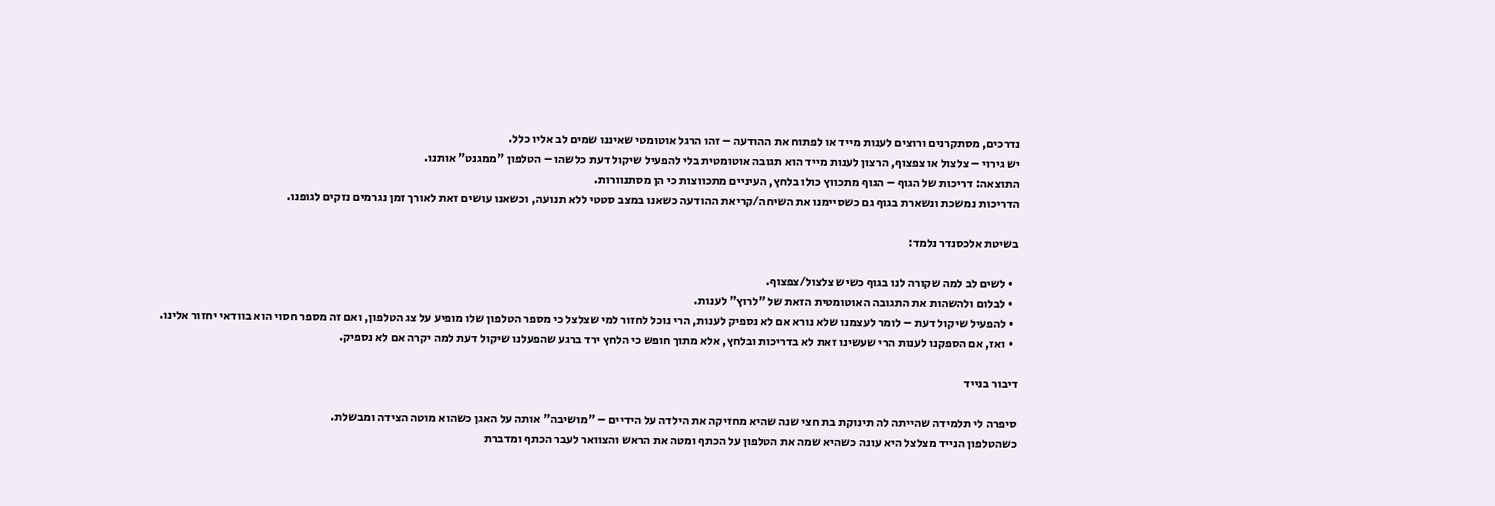נדרכים, מסתקרנים ורוצים לענות מייד או לפתוח את ההודעה – זהו הרגל אוטומטי שאיננו שמים לב אליו כלל.
יש גירוי – צלצול או צפצוף, הרצון לענות מייד הוא תגובה אוטומטית בלי להפעיל שיקול דעת כלשהו – הטלפון "ממגנט" אותנו.
התוצאה: דריכות של הגוף – הגוף מתכווץ כולו בלחץ, העיניים מתכווצות כי הן מסתנוורות.
הדריכות נמשכת ונשארת בגוף גם כשסיימנו את השיחה/קריאת ההודעה כשאנו במצב סטטי ללא תנועה, וכשאנו עושים זאת לאורך זמן נגרמים נזקים לגופנו.

בשיטת אלכסנדר נלמד:

  • לשים לב למה שקורה לנו בגוף כשיש צלצול/צפצוף.
  • לבלום ולהשהות את התגובה האוטומטית הזאת של "לרוץ" לענות.
  • להפעיל שיקול דעת – לומר לעצמנו שלא נורא אם לא נספיק לענות, הרי נוכל לחזור למי שצלצל כי מספר הטלפון שלו מופיע על צג הטלפון, ואם זה מספר חסוי הוא בוודאי יחזור אלינו.
  • ואז, אם הספקנו לענות הרי שעשינו זאת לא בדריכות ובלחץ, אלא מתוך חופש כי הלחץ ירד ברגע שהפעלנו שיקול דעת למה יקרה אם לא נספיק.

דיבור בנייד

סיפרה לי תלמידה שהייתה לה תינוקת בת חצי שנה שהיא מחזיקה את הילדה על הידיים – "מושיבה" אותה על האגן כשהוא מוטה הצידה ומבשלת.
כשהטלפון הנייד מצלצל היא עונה כשהיא שמה את הטלפון על הכתף ומטה את הראש והצוואר לעבר הכתף ומדברת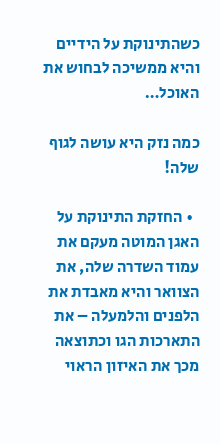כשהתינוקת על הידיים והיא ממשיכה לבחוש את האוכל…

כמה נזק היא עושה לגוף שלה!

  • החזקת התינוקת על האגן המוטה מעקם את עמוד השדרה שלה, את הצוואר והיא מאבדת את הלפנים והלמעלה – את התארכות הגו וכתוצאה מכך את האיזון הראוי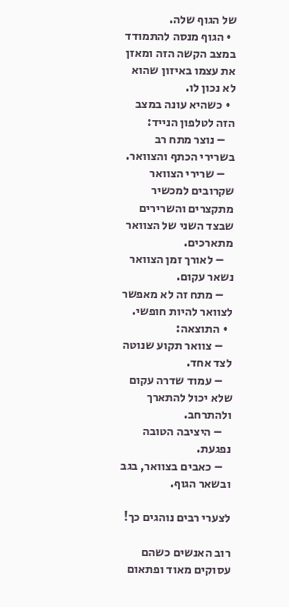של הגוף שלה.
  • הגוף מנסה להתמודד במצב הקשה הזה ומאזן את עצמו באיזון שהוא לא נכון לו.
  • כשהיא עונה במצב הזה לטלפון הנייד:
    – נוצר מתח רב בשרירי הכתף והצוואר.
    – שרירי הצוואר שקרובים למכשיר מתקצרים והשרירים שבצד השני של הצוואר מתארכים.
    – לאורך זמן הצוואר נשאר עקום.
    – מתח זה לא מאפשר לצוואר להיות חופשי.
  • התוצאה:
    – צוואר תקוע שנוטה לצד אחד.
    – עמוד שדרה עקום שלא יכול להתארך ולהתרחב.
    – היציבה הטובה נפגעת.
    – כאבים בצוואר, בגב ובשאר הגוף.

לצערי רבים נוהגים כך!

רוב האנשים כשהם עסוקים מאוד ופתאום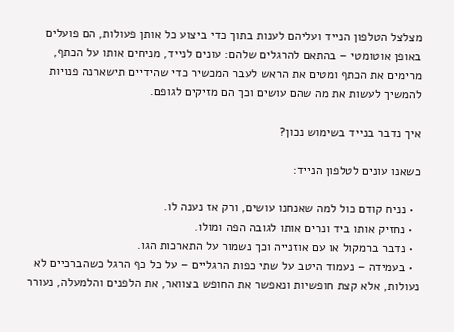מצלצל הטלפון הנייד ועליהם לענות בתוך כדי ביצוע כל אותן פעולות, הם פועלים באופן אוטומטי – בהתאם להרגלים שלהם: עונים לנייד, מניחים אותו על הכתף, מרימים את הכתף ומטים את הראש לעבר המכשיר כדי שהידיים תישארנה פנויות להמשיך לעשות את מה שהם עושים וכך הם מזיקים לגופם.

איך נדבר בנייד בשימוש נכון?

כשאנו עונים לטלפון הנייד:

  • נניח קודם כול למה שאנחנו עושים, ורק אז נענה לו.
  • נחזיק אותו ביד ונרים אותו לגובה הפה ומולו.
  • נדבר ברמקול או עם אוזנייה וכך נשמור על התארכות הגו.
  • בעמידה – נעמוד היטב על שתי כפות הרגליים – על כל כף הרגל כשהברכיים לא נעולות, אלא קצת חופשיות ונאפשר את החופש בצוואר, את הלפנים והלמעלה, נעורר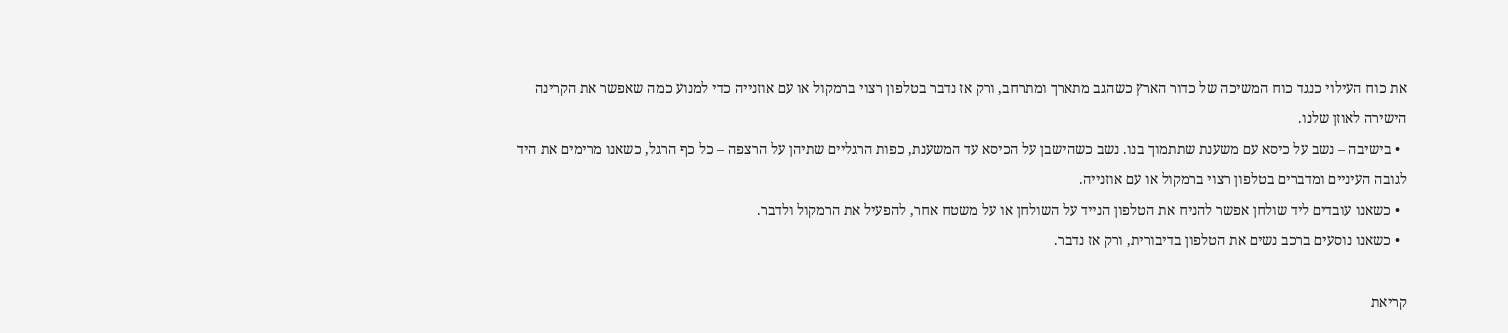את כוח העילוי כנגד כוח המשיכה של כדור הארץ כשהגב מתארך ומתרחב, ורק אז נדבר בטלפון רצוי ברמקול או עם אוזנייה כדי למנוע כמה שאפשר את הקרינה הישירה לאוזן שלנו.
  • בישיבה – נשב על כיסא עם משענת שתתמוך בנו. נשב כשהישבן על הכיסא עד המשענת, כפות הרגליים שתיהן על הרצפה – כל כף הרגל, כשאנו מרימים את היד לגובה העיניים ומדברים בטלפון רצוי ברמקול או עם אוזנייה.
  • כשאנו עובדים ליד שולחן אפשר להניח את הטלפון הנייד על השולחן או על משטח אחר, להפעיל את הרמקול ולדבר.
  • כשאנו נוסעים ברכב נשים את הטלפון בדיבורית, ורק אז נדבר.

קריאת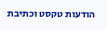הודעות טקסט וכתיבת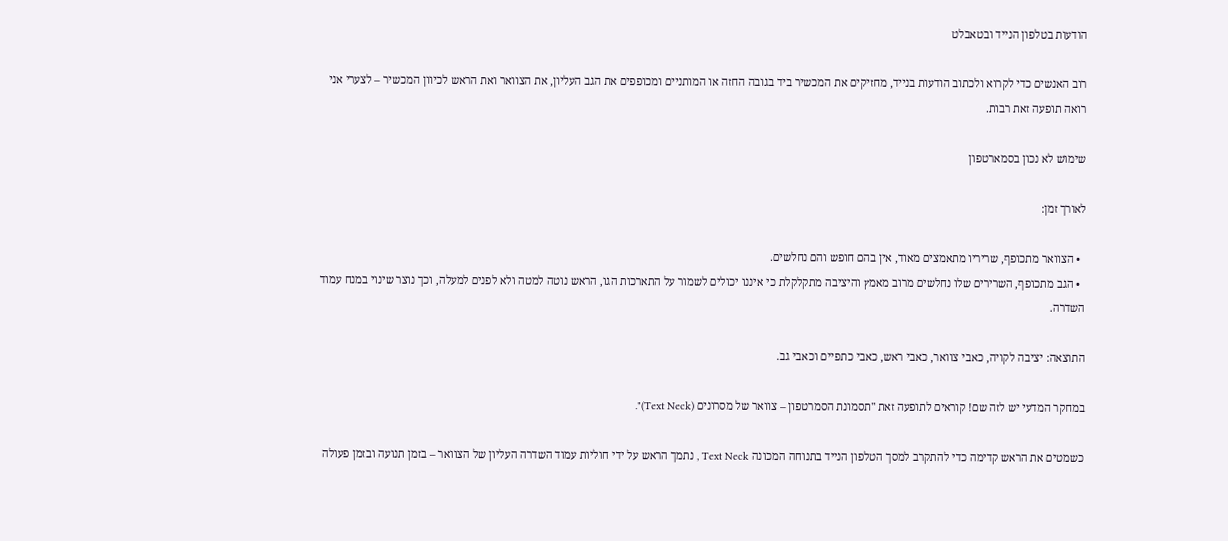הודעות בטלפון הנייד ובטאבלט

רוב האנשים כדי לקרוא ולכתוב הודעות בנייד, מחזיקים את המכשיר ביד בגובה החזה או המותניים ומכופפים את הגב העליון, את הצוואר ואת הראש לכיוון המכשיר – לצערי אני רואה תופעה זאת רבות.

שימוש לא נכון בסמארטפון

לאורך זמן:

  • הצוואר מתכופף, שריריו מתאמצים מאוד, אין בהם חופש והם נחלשים.
  • הגב מתכופף, השרירים שלו נחלשים מרוב מאמץ והיציבה מתקלקלת כי איננו יכולים לשמור על התארכות הגו, הראש נוטה למטה ולא לפנים למעלה, וכך נוצר שינוי במנח עמוד השדרה.

התוצאה: יציבה לקויה, כאבי צוואר, כאבי ראש, כאבי כתפיים וכאבי גב.

במחקר המדעי יש לזה שם! קוראים לתופעה זאת "תסמונת הסמרטפון – צוואר של מסרונים (Text Neck)".

כשמטים את הראש קדימה כדי להתקרב למסך הטלפון הנייד בתנוחה המכונה Text Neck , נתמך הראש על ידי חוליות עמוד השדרה העליון של הצוואר – בזמן תנועה ובזמן פעולה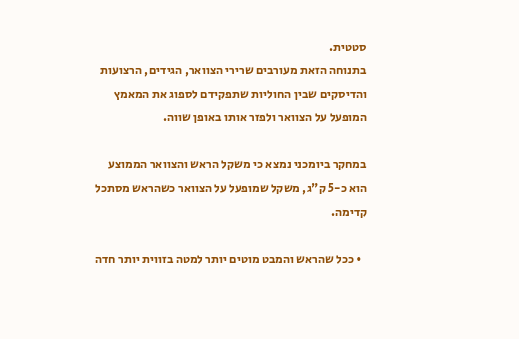סטטית.
בתנוחה הזאת מעורבים שרירי הצוואר, הגידים, הרצועות והדיסקים שבין החוליות שתפקידם לספוג את המאמץ המופעל על הצוואר ולפזר אותו באופן שווה.

במחקר ביומכני נמצא כי משקל הראש והצוואר הממוצע הוא כ-5 ק"ג, משקל שמופעל על הצוואר כשהראש מסתכל קדימה.

  • ככל שהראש והמבט מוטים יותר למטה בזווית יותר חדה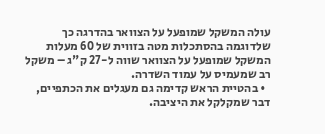עולה המשקל שמופעל על הצוואר בהדרגה כך שלדוגמה בהסתכלות מטה בזווית של 60 מעלות המשקל שמופעל על הצוואר שווה ל-27 ק"ג – משקל רב שמעמיס על עמוד השדרה.
  • בהטיית הראש קדימה גם מעגלים את הכתפיים, דבר שמקלקל את היציבה.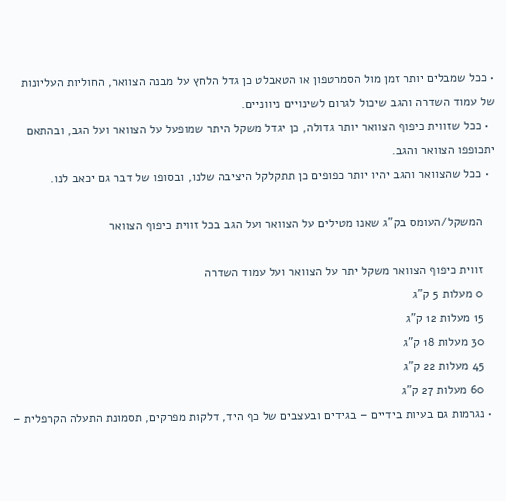• ככל שמבלים יותר זמן מול הסמרטפון או הטאבלט כן גדל הלחץ על מבנה הצוואר, החוליות העליונות של עמוד השדרה והגב שיכול לגרום לשינויים ניווניים.
  • ככל שזווית כיפוף הצוואר יותר גדולה, כן יגדל משקל היתר שמופעל על הצוואר ועל הגב, ובהתאם יתכופפו הצוואר והגב.
  • ככל שהצוואר והגב יהיו יותר כפופים כן תתקלקל היציבה שלנו, ובסופו של דבר גם יכאב לנו.

    המשקל/העומס בק"ג שאנו מטילים על הצוואר ועל הגב בכל זווית כיפוף הצוואר

    זווית כיפוף הצוואר משקל יתר על הצוואר ועל עמוד השדרה
    0 מעלות 5 ק"ג
    15 מעלות 12 ק"ג
    30 מעלות 18 ק"ג
    45 מעלות 22 ק"ג
    60 מעלות 27 ק"ג
  • נגרמות גם בעיות בידיים – בגידים ובעצבים של כף היד, דלקות מפרקים, תסמונת התעלה הקרפלית –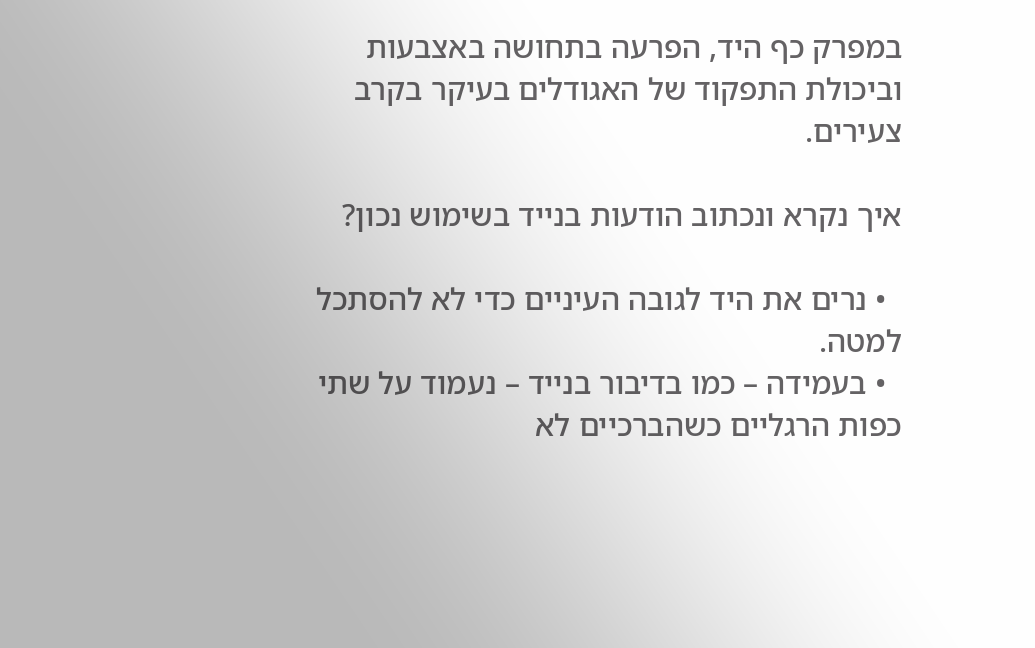במפרק כף היד, הפרעה בתחושה באצבעות וביכולת התפקוד של האגודלים בעיקר בקרב צעירים.

איך נקרא ונכתוב הודעות בנייד בשימוש נכון?

  • נרים את היד לגובה העיניים כדי לא להסתכל למטה.
  • בעמידה – כמו בדיבור בנייד – נעמוד על שתי כפות הרגליים כשהברכיים לא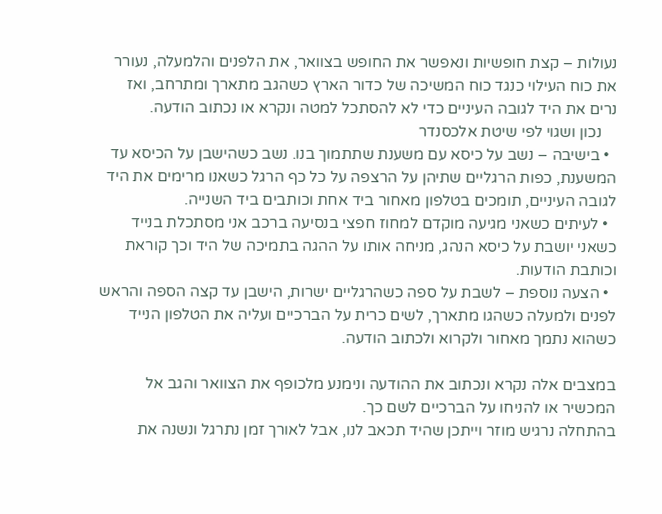נעולות – קצת חופשיות ונאפשר את החופש בצוואר, את הלפנים והלמעלה, נעורר את כוח העילוי כנגד כוח המשיכה של כדור הארץ כשהגב מתארך ומתרחב, ואז נרים את היד לגובה העיניים כדי לא להסתכל למטה ונקרא או נכתוב הודעה.
    נכון ושגוי לפי שיטת אלכסנדר
  • בישיבה – נשב על כיסא עם משענת שתתמוך בנו. נשב כשהישבן על הכיסא עד המשענת, כפות הרגליים שתיהן על הרצפה על כל כף הרגל כשאנו מרימים את היד לגובה העיניים, תומכים בטלפון מאחור ביד אחת וכותבים ביד השנייה.
  • לעיתים כשאני מגיעה מוקדם למחוז חפצי בנסיעה ברכב אני מסתכלת בנייד כשאני יושבת על כיסא הנהג, מניחה אותו על ההגה בתמיכה של היד וכך קוראת וכותבת הודעות.
  • הצעה נוספת – לשבת על ספה כשהרגליים ישרות, הישבן עד קצה הספה והראש לפנים ולמעלה כשהגו מתארך, לשים כרית על הברכיים ועליה את הטלפון הנייד כשהוא נתמך מאחור ולקרוא ולכתוב הודעה.

במצבים אלה נקרא ונכתוב את ההודעה ונימנע מלכופף את הצוואר והגב אל המכשיר או להניחו על הברכיים לשם כך.
בהתחלה נרגיש מוזר וייתכן שהיד תכאב לנו, אבל לאורך זמן נתרגל ונשנה את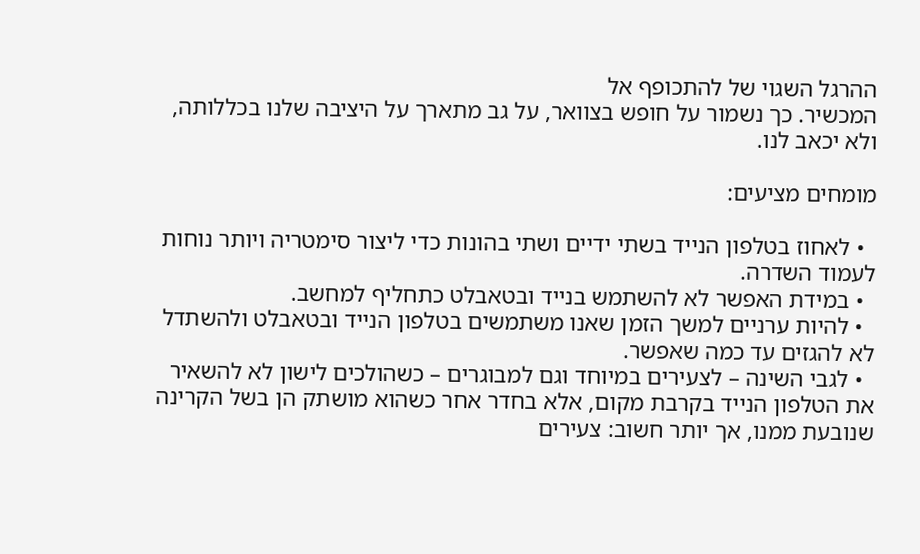ההרגל השגוי של להתכופף אל
המכשיר. כך נשמור על חופש בצוואר, על גב מתארך על היציבה שלנו בכללותה, ולא יכאב לנו.

מומחים מציעים:

  • לאחוז בטלפון הנייד בשתי ידיים ושתי בהונות כדי ליצור סימטריה ויותר נוחות לעמוד השדרה.
  • במידת האפשר לא להשתמש בנייד ובטאבלט כתחליף למחשב.
  • להיות ערניים למשך הזמן שאנו משתמשים בטלפון הנייד ובטאבלט ולהשתדל לא להגזים עד כמה שאפשר.
  • לגבי השינה – לצעירים במיוחד וגם למבוגרים – כשהולכים לישון לא להשאיר את הטלפון הנייד בקרבת מקום, אלא בחדר אחר כשהוא מושתק הן בשל הקרינה שנובעת ממנו, אך יותר חשוב: צעירים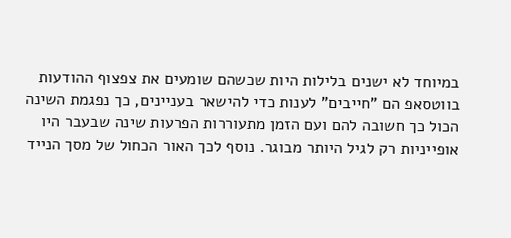במיוחד לא ישנים בלילות היות שכשהם שומעים את צפצוף ההודעות בווטסאפ הם "חייבים" לענות כדי להישאר בעניינים, כך נפגמת השינה הכול כך חשובה להם ועם הזמן מתעוררות הפרעות שינה שבעבר היו אופייניות רק לגיל היותר מבוגר. נוסף לכך האור הכחול של מסך הנייד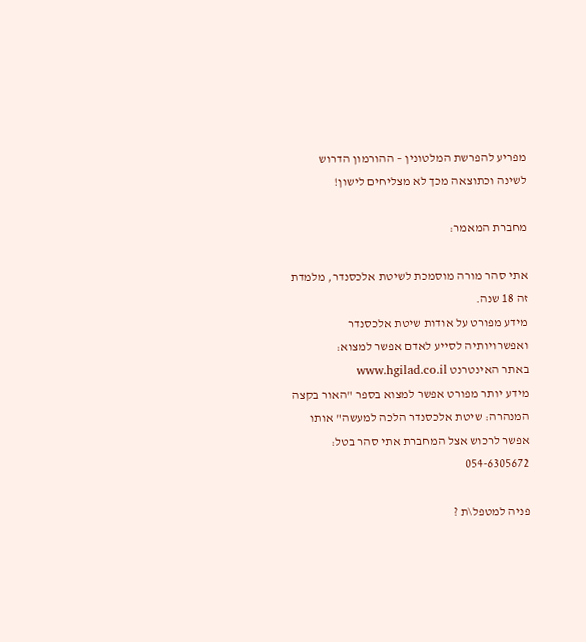מפריע להפרשת המלטונין – ההורמון הדרוש לשינה וכתוצאה מכך לא מצליחים לישון!

מחברת המאמר:

אתי סהר מורה מוסמכת לשיטת אלכסנדר, מלמדת זה 18 שנה.
מידע מפורט על אודות שיטת אלכסנדר ואפשרויותיה לסייע לאדם אפשר למצוא:
באתר האינטרנט www.hgilad.co.il
מידע יותר מפורט אפשר למצוא בספר "האור בקצה המנהרה: שיטת אלכסנדר הלכה למעשה" אותו אפשר לרכוש אצל המחברת אתי סהר בטל: 054-6305672

פניה למטפל\ת ?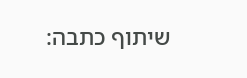שיתוף כתבה: